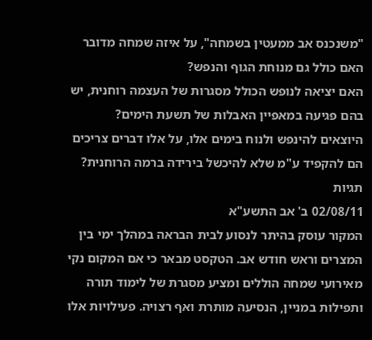"משנכנס אב ממעטין בשמחה", על איזה שמחה מדובר האם כולל גם מנוחת הגוף והנפש?
האם יציאה לנופש הכולל מסגרות של העצמה רוחנית, יש בהם פגיעה במאפיין האבלות של תשעת הימים?
היוצאים להינפש ולנוח בימים אלו, על אלו דברים צריכים הם להקפיד ע"מ שלא להיכשל בירידה ברמה הרוחנית?
תגיות
02/08/11 ב' אב התשע"א
המקור עוסק בהיתר לנסוע לבית הבראה במהלך ימי בין המצרים וראש חודש אב. הטקסט מבאר כי אם המקום נקי מאירועי שמחה הוללים ומציע מסגרת של לימוד תורה ותפילות במניין, הנסיעה מותרת ואף רצויה. פעילויות אלו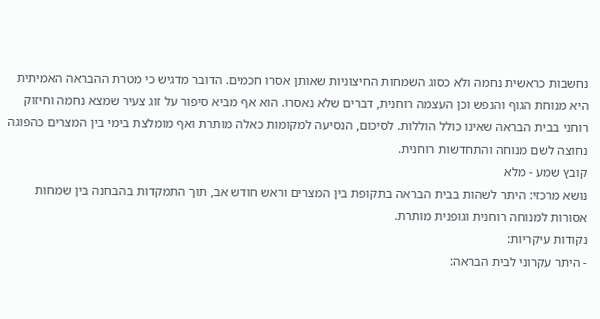נחשבות כראשית נחמה ולא כסוג השמחות החיצוניות שאותן אסרו חכמים. הדובר מדגיש כי מטרת ההבראה האמיתית היא מנוחת הגוף והנפש וכן העצמה רוחנית, דברים שלא נאסרו. הוא אף מביא סיפור על זוג צעיר שמצא נחמה וחיזוק רוחני בבית הבראה שאינו כולל הוללות. לסיכום, הנסיעה למקומות כאלה מותרת ואף מומלצת בימי בין המצרים כהפוגה נחוצה לשם מנוחה והתחדשות רוחנית.
קובץ שמע - מלא
נושא מרכזי: היתר לשהות בבית הבראה בתקופת בין המצרים וראש חודש אב, תוך התמקדות בהבחנה בין שמחות אסורות למנוחה רוחנית וגופנית מותרת.
נקודות עיקריות:
- היתר עקרוני לבית הבראה: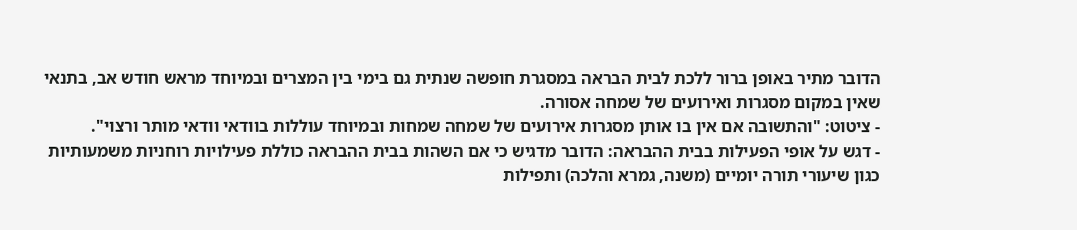הדובר מתיר באופן ברור ללכת לבית הבראה במסגרת חופשה שנתית גם בימי בין המצרים ובמיוחד מראש חודש אב, בתנאי שאין במקום מסגרות ואירועים של שמחה אסורה.
- ציטוט: "והתשובה אם אין בו אותן מסגרות אירועים של שמחה שמחות ובמיוחד עוללות בוודאי וודאי מותר ורצוי".
- דגש על אופי הפעילות בבית ההבראה: הדובר מדגיש כי אם השהות בבית ההבראה כוללת פעילויות רוחניות משמעותיות כגון שיעורי תורה יומיים (משנה, גמרא והלכה) ותפילות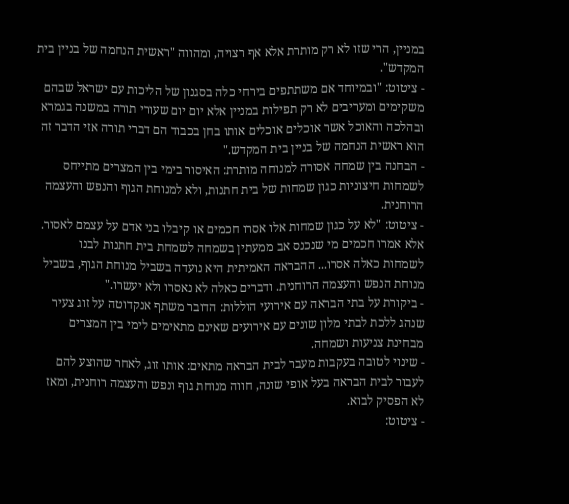במניין, הרי שזו לא רק מותרת אלא אף רצויה, ומהווה "ראשית הנחמה של בניין בית המקדש".
- ציטוט: "ובמיוחד אם משתתפים בירחי כלה בסגנון של הליכות עם ישראל שבהם משקימים ומעריבים לא רק תפילות במניין אלא יום יום שעורי תורה במשנה בגמרא ובהלכה והאוכל אשר אוכלים אוכלים אותו בחן בכבוד הם דברי תורה אזי הדבר זה הוא ראשית הנחמה של בניין בית המקדש."
- הבחנה בין שמחה אסורה למנוחה מותרת: האיסור בימי בין המצרים מתייחס לשמחות חיצוניות כגון שמחות של בית חתנות, ולא למנוחת הגוף והנפש והעצמה הרוחנית.
- ציטוט: "לא על כגון שמחות אלו אסרו חכמים או קיבלו בני אדם על עצמם לאסור. אלא אמרו חכמים מי שנכנס אב ממעתין בשמחה לשמחת בית חתנות לבנו לשמחות כאלה אסרו... ההבראה האמיתית היא נועדה בשביל מנוחת הגוף, בשביל מנוחת הנפש והעצמה הרוחנית. ודברים כאלה לא נאסרו ולא יעשרו."
- ביקורת על בתי הבראה עם אירועי הוללות: הדובר משתף אנקדוטה על זוג צעיר שנהג ללכת לבתי מלון שונים עם אירועים שאינם מתאימים לימי בין המצרים מבחינת צניעות ושמחה.
- שינוי לטובה בעקבות מעבר לבית הבראה מתאים: אותו זוג, לאחר שהוצע להם לעבור לבית הבראה בעל אופי שונה, חווה מנוחת גוף ונפש והעצמה רוחנית, ומאז לא הפסיק לבוא.
- ציטוט: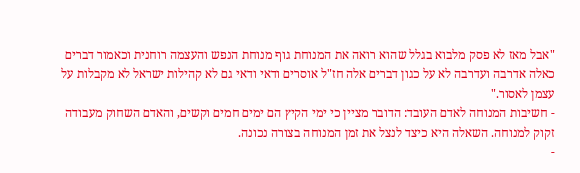"אבל מאז לא פסק מלבוא בגלל שהוא רואה את המנוחת גוף מנוחת הנפש והעצמה רוחנית וכאמור דברים כאלה אדרבה ועדרבה לא על כגון דברים אלה חז"ל אוסרים ודאי ודאי גם לא קהילות ישראל לא מקבלות על עצמן לאסור."
- חשיבות המנוחה לאדם העובד: הדובר מציין כי ימי הקיץ הם ימים חמים וקשים, והאדם השחוק מעבודה זקוק למנוחה. השאלה היא כיצד לנצל את זמן המנוחה בצורה נכונה.
-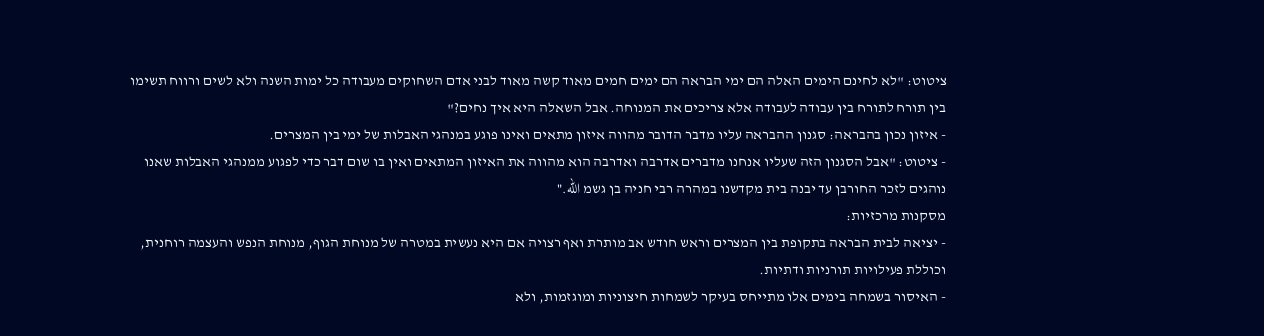ציטוט: "לא לחינם הימים האלה הם ימי הבראה הם ימים חמים מאוד קשה מאוד לבני אדם השחוקים מעבודה כל ימות השנה ולא לשים ורווח תשימו בין תורח לתורח בין עבודה לעבודה אלא צריכים את המנוחה. אבל השאלה היא איך נחים?"
- איזון נכון בהבראה: סגנון ההבראה עליו מדבר הדובר מהווה איזון מתאים ואינו פוגע במנהגי האבלות של ימי בין המצרים.
- ציטוט: "אבל הסגנון הזה שעליו אנחנו מדברים אדרבה ואדרבה הוא מהווה את האיזון המתאים ואין בו שום דבר כדי לפגוע ממנהגי האבלות שאנו נוהגים לזכר החורבן עד יבנה בית מקדשנו במהרה רבי חניה בן גשמ الله."
מסקנות מרכזיות:
- יציאה לבית הבראה בתקופת בין המצרים וראש חודש אב מותרת ואף רצויה אם היא נעשית במטרה של מנוחת הגוף, מנוחת הנפש והעצמה רוחנית, וכוללת פעילויות תורניות ודתיות.
- האיסור בשמחה בימים אלו מתייחס בעיקר לשמחות חיצוניות ומוגזמות, ולא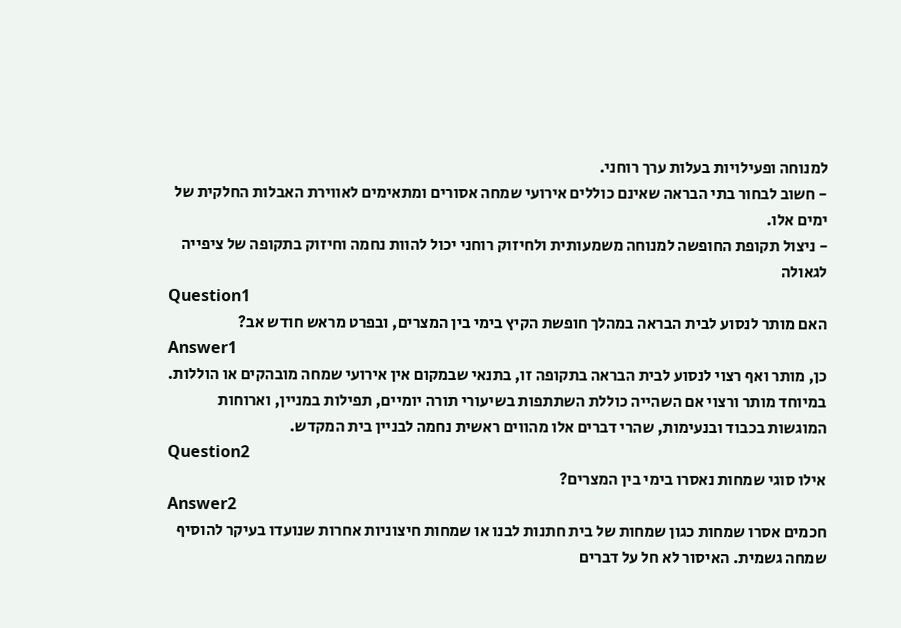למנוחה ופעילויות בעלות ערך רוחני.
- חשוב לבחור בתי הבראה שאינם כוללים אירועי שמחה אסורים ומתאימים לאווירת האבלות החלקית של ימים אלו.
- ניצול תקופת החופשה למנוחה משמעותית ולחיזוק רוחני יכול להוות נחמה וחיזוק בתקופה של ציפייה לגאולה
Question1
האם מותר לנסוע לבית הבראה במהלך חופשת הקיץ בימי בין המצרים, ובפרט מראש חודש אב?
Answer1
כן, מותר ואף רצוי לנסוע לבית הבראה בתקופה זו, בתנאי שבמקום אין אירועי שמחה מובהקים או הוללות. במיוחד מותר ורצוי אם השהייה כוללת השתתפות בשיעורי תורה יומיים, תפילות במניין, וארוחות המוגשות בכבוד ובנעימות, שהרי דברים אלו מהווים ראשית נחמה לבניין בית המקדש.
Question2
אילו סוגי שמחות נאסרו בימי בין המצרים?
Answer2
חכמים אסרו שמחות כגון שמחות של בית חתנות לבנו או שמחות חיצוניות אחרות שנועדו בעיקר להוסיף שמחה גשמית. האיסור לא חל על דברים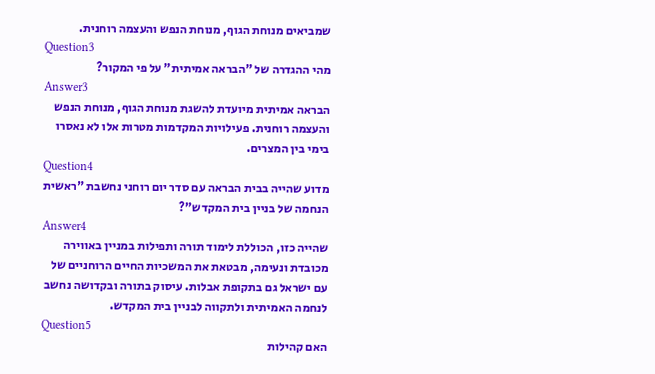שמביאים מנוחת הגוף, מנוחת הנפש והעצמה רוחנית.
Question3
מהי ההגדרה של "הבראה אמיתית" על פי המקור?
Answer3
הבראה אמיתית מיועדת להשגת מנוחת הגוף, מנוחת הנפש והעצמה רוחנית. פעילויות המקדמות מטרות אלו לא נאסרו בימי בין המצרים.
Question4
מדוע שהייה בבית הבראה עם סדר יום רוחני נחשבת "ראשית הנחמה של בניין בית המקדש"?
Answer4
שהייה כזו, הכוללת לימוד תורה ותפילות במניין באווירה מכובדת ונעימה, מבטאת את המשכיות החיים הרוחניים של עם ישראל גם בתקופת אבלות. עיסוק בתורה ובקדושה נחשב לנחמה האמיתית ולתקווה לבניין בית המקדש.
Question5
האם קהילות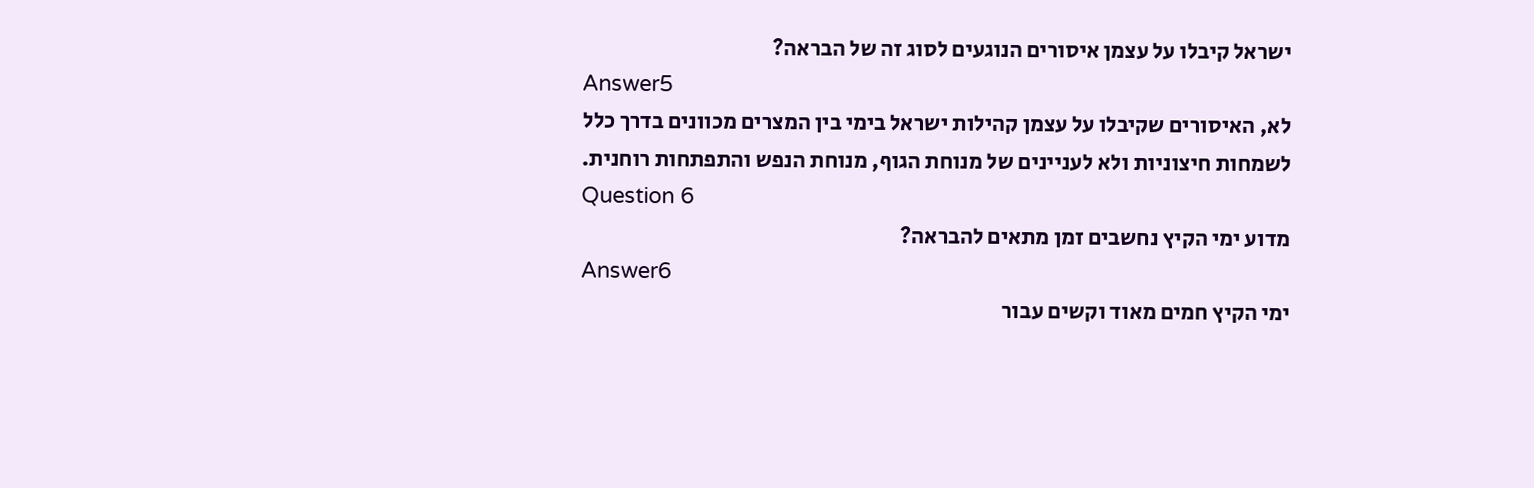ישראל קיבלו על עצמן איסורים הנוגעים לסוג זה של הבראה?
Answer5
לא, האיסורים שקיבלו על עצמן קהילות ישראל בימי בין המצרים מכוונים בדרך כלל לשמחות חיצוניות ולא לעניינים של מנוחת הגוף, מנוחת הנפש והתפתחות רוחנית.
Question 6
מדוע ימי הקיץ נחשבים זמן מתאים להבראה?
Answer6
ימי הקיץ חמים מאוד וקשים עבור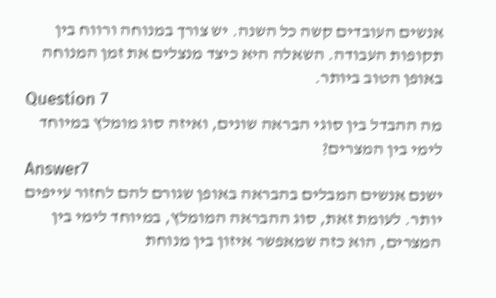אנשים העובדים קשה כל השנה. יש צורך במנוחה ורווח בין תקופות העבודה. השאלה היא כיצד מנצלים את זמן המנוחה באופן הטוב ביותר.
Question 7
מה ההבדל בין סוגי הבראה שונים, ואיזה סוג מומלץ במיוחד לימי בין המצרים?
Answer7
ישנם אנשים המבלים בהבראה באופן שגורם להם לחזור עייפים יותר. לעומת זאת, סוג ההבראה המומלץ, במיוחד לימי בין המצרים, הוא כזה שמאפשר איזון בין מנוחת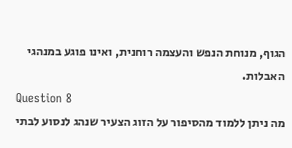הגוף, מנוחת הנפש והעצמה רוחנית, ואינו פוגע במנהגי האבלות.
Question 8
מה ניתן ללמוד מהסיפור על הזוג הצעיר שנהג לנסוע לבתי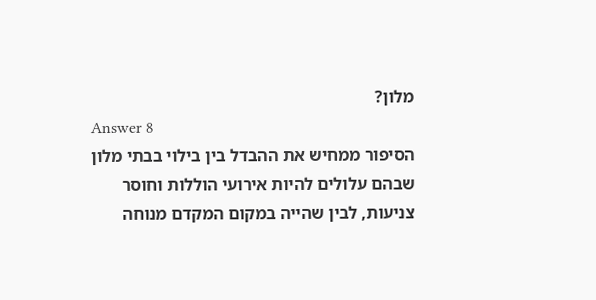מלון?
Answer 8
הסיפור ממחיש את ההבדל בין בילוי בבתי מלון שבהם עלולים להיות אירועי הוללות וחוסר צניעות, לבין שהייה במקום המקדם מנוחה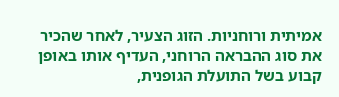אמיתית ורוחניות. הזוג הצעיר, לאחר שהכיר את סוג ההבראה הרוחני, העדיף אותו באופן קבוע בשל התועלת הגופנית,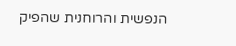הנפשית והרוחנית שהפיק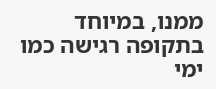ממנו, במיוחד בתקופה רגישה כמו ימי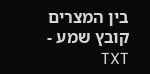בין המצרים
קובץ שמע - TXT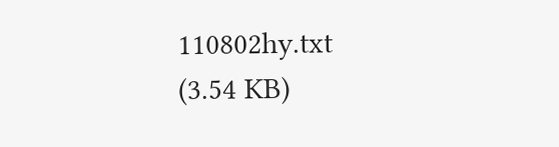110802hy.txt
(3.54 KB)